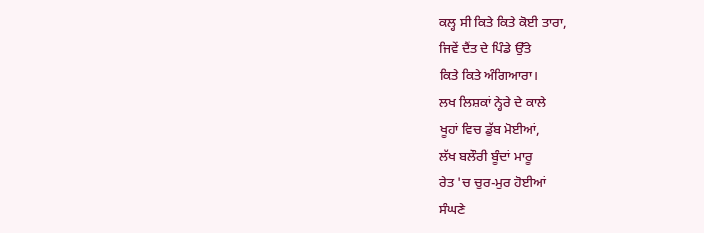ਕਲ੍ਹ ਸੀ ਕਿਤੇ ਕਿਤੇ ਕੋਈ ਤਾਰਾ,
ਜਿਵੇਂ ਦੈਂਤ ਦੇ ਪਿੰਡੇ ਉੱਤੇ
ਕਿਤੇ ਕਿਤੇ ਅੰਗਿਆਰਾ।
ਲਖ ਲਿਸ਼ਕਾਂ ਨ੍ਹੇਰੇ ਦੇ ਕਾਲੇ
ਖੂਹਾਂ ਵਿਚ ਡੁੱਬ ਮੋਈਆਂ,
ਲੱਖ ਬਲੌਰੀ ਬੂੰਦਾਂ ਮਾਰੂ
ਰੇਤ 'ਚ ਚੁਰ-ਮੁਰ ਹੋਈਆਂ
ਸੰਘਣੇ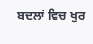ਬਦਲਾਂ ਵਿਚ ਖੁਰ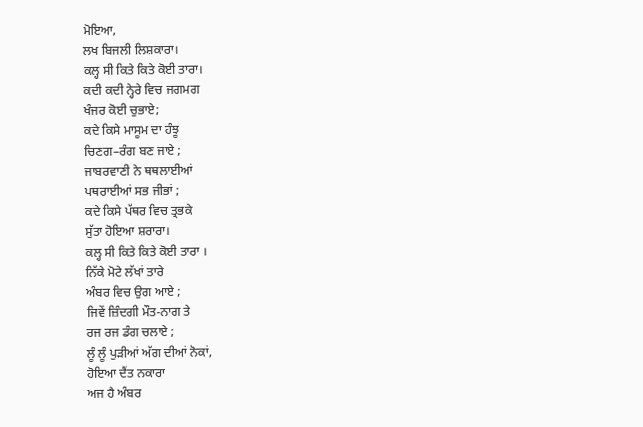ਮੋਇਆ,
ਲਖ ਬਿਜਲੀ ਲਿਸ਼ਕਾਰਾ।
ਕਲ੍ਹ ਸੀ ਕਿਤੇ ਕਿਤੇ ਕੋਈ ਤਾਰਾ।
ਕਦੀ ਕਦੀ ਨ੍ਹੇਰੇ ਵਿਚ ਜਗਮਗ
ਖੰਜਰ ਕੋਈ ਚੁਭਾਏ;
ਕਦੇ ਕਿਸੇ ਮਾਸੂਮ ਦਾ ਹੰਝੂ
ਚਿਣਗ–ਰੰਗ ਬਣ ਜਾਏ ;
ਜਾਬਰਵਾਣੀ ਨੇ ਥਥਲਾਈਆਂ
ਪਥਰਾਈਆਂ ਸਭ ਜੀਭਾਂ ;
ਕਦੇ ਕਿਸੇ ਪੱਥਰ ਵਿਚ ਤ੍ਰਭਕੇ
ਸੁੱਤਾ ਹੋਇਆ ਸ਼ਰਾਰਾ।
ਕਲ੍ਹ ਸੀ ਕਿਤੇ ਕਿਤੇ ਕੋਈ ਤਾਰਾ ।
ਨਿੱਕੇ ਮੋਟੇ ਲੱਖਾਂ ਤਾਰੇ
ਅੰਬਰ ਵਿਚ ਉਗ ਆਏ ;
ਜਿਵੇਂ ਜ਼ਿੰਦਗੀ ਮੌਤ-ਨਾਗ ਤੇ
ਰਜ ਰਜ ਡੰਗ ਚਲਾਏ ;
ਲੂੰ ਲੂੰ ਪੁੜੀਆਂ ਅੱਗ ਦੀਆਂ ਨੋਕਾਂ,
ਹੋਇਆ ਦੈਂਤ ਨਕਾਰਾ
ਅਜ ਹੈ ਅੰਬਰ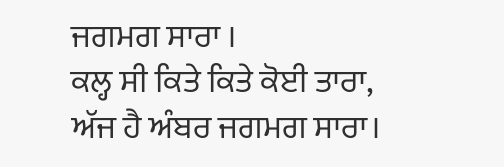ਜਗਮਗ ਸਾਰਾ ।
ਕਲ੍ਹ ਸੀ ਕਿਤੇ ਕਿਤੇ ਕੋਈ ਤਾਰਾ,
ਅੱਜ ਹੈ ਅੰਬਰ ਜਗਮਗ ਸਾਰਾ।